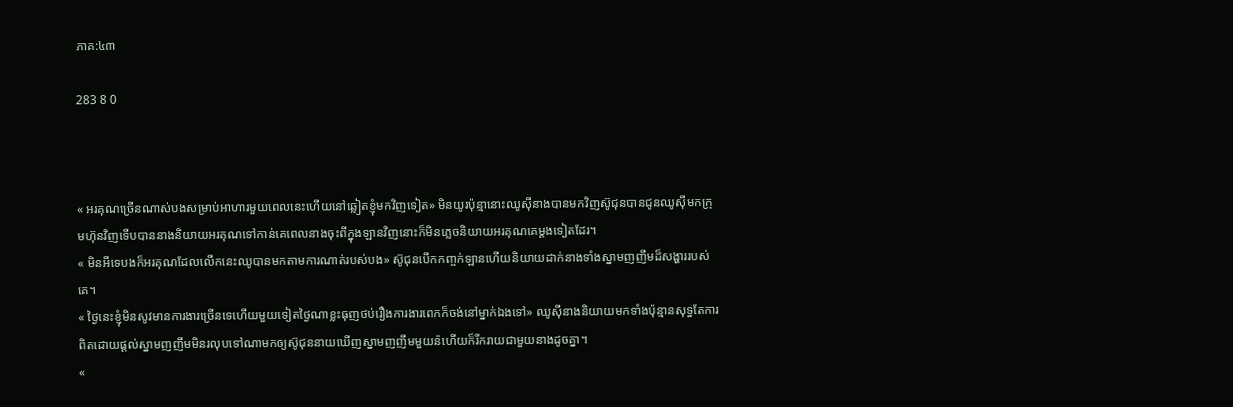ភាគ:៤៣

283 8 0



« អរគុណច្រើនណាស់បងសម្រាប់អាហារមួយពេលនេះហើយនៅឆ្លៀតខ្ញុំមកវិញទៀត» មិនយូរប៉ុន្មានោះឈូស៊ីនាងបានមកវិញស៊ូជុនបានជូនឈូស៊ីមកក្រុមហ៊ុនវិញទើបបាននាងនិយាយអរគុណទៅកាន់គេពេលនាងចុះពីក្នុងឡានវិញនោះក៏មិនភ្លេចនិយាយអរគុណគេម្ដងទៀតដែរ។
« មិនអីទេបងក៏អរគុណដែលលើកនេះឈូបានមកតាមការណាត់របស់បង» ស៊ូជុនបើកកញ្ចក់ឡានហើយនិយាយដាក់នាងទាំងស្នាមញញឹមដ៏សង្ហាររបស់គេ។
« ថ្ងៃនេះខ្ញុំមិនសូវមានការងារច្រើនទេហើយមួយទៀតថ្ងៃណាខ្លះធុញថប់រឿងការងារពេកក៏ចង់នៅម្នាក់ឯងទៅ» ឈូស៊ីនាងនិយាយមកទាំងប៉ុន្មានសុទ្ធតែការពិតដោយផ្ដល់ស្នាមញញឹមមិនរលុបទៅណាមកឲ្យស៊ូជុននាយឃើញស្នាមញញឹមមួយន៉ហើយក៏រីករាយជាមួយនាងដូចគ្នា។
«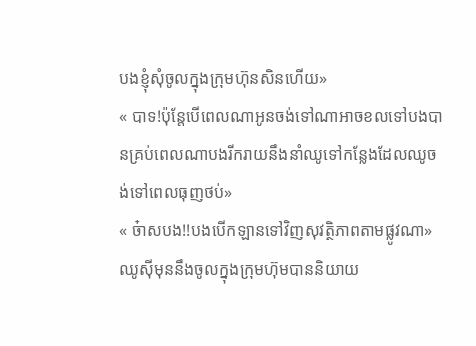បងខ្ញុំសុំចូលក្នុងក្រុមហ៊ុនសិនហើយ»
« បាទ!ប៉ុន្តែបើពេលណាអូនចង់ទៅណាអាចខលទៅបងបានគ្រប់ពេលណាបងរីករាយនឹងនាំឈូទៅកន្លែងដែលឈូចង់ទៅពេលធុញថប់»
« ច៎ាសបង!!បងបើកឡានទៅវិញសុវត្ថិភាពតាមផ្លូវណា» ឈូស៊ីមុននឹងចូលក្នុងក្រុមហ៊ុមបាននិយាយ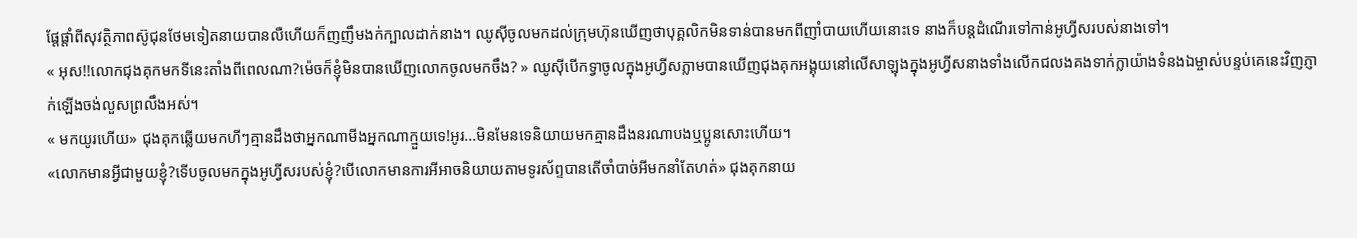ផ្ដែផ្ដាំពីសុវត្ថិភាពស៊ូជុនថែមទៀតនាយបានលឺហើយក៏ញញឹមងក់ក្បាលដាក់នាង។ ឈូស៊ីចូលមកដល់ក្រុមហ៊ុនឃើញថាបុគ្គលិកមិនទាន់បានមកពីញាំបាយហើយនោះទេ នាងក៏បន្តដំណើរទៅកាន់អូហ្វីសរបស់នាងទៅ។
« អុស!!លោកជុងគុកមកទីនេះតាំងពីពេលណា?ម៉េចក៏ខ្ញុំមិនបានឃើញលោកចូលមកចឹង? » ឈូស៊ីបើកទ្វាចូលក្នុងអូហ្វីសភ្លាមបានឃើញជុងគុកអង្គុយនៅលើសាឡុងក្នុងអូហ្វីសនាងទាំងលើកជលងគងទាក់ក្លាយ៉ាងទំនងឯម្ចាស់បន្ទប់គេនេះវិញភ្ញាក់ឡើងចង់លួសព្រលឹងអស់។
« មកយូរហើយ» ជុងគុកឆ្លើយមកហីៗគ្មានដឹងថាអ្នកណាមីងអ្នកណាក្មួយទេ!អូរ...មិនមែនទេនិយាយមកគ្មានដឹងនរណាបងឬប្អូនសោះហើយ។
«លោកមានអ្វីជាមួយខ្ញុំ?ទើបចូលមកក្នុងអូហ្វីសរបស់ខ្ញុំ?បើលោកមានការអីអាចនិយាយតាមទូរស័ព្ទបានតើចាំបាច់អីមកនាំតែហត់» ជុងគុកនាយ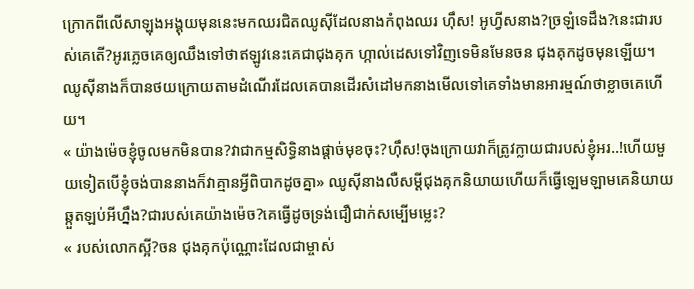ក្រោកពីលើសាឡុងអង្គុយមុននេះមកឈរជិតឈូស៊ីដែលនាងកំពុងឈរ ហ៊ឹស! អូហ្វីសនាង?ច្រឡំទេដឹង?នេះជារបស់គេតើ?អូរភ្លេចគេឲ្យឈឹងទៅថាឥឡូវនេះគេជាជុងគុក ហ្កាល់ដេសទៅវិញទេមិនមែនចន ជុងគុកដូចមុនឡើយ។ឈូស៊ីនាងក៏បានថយក្រោយតាមដំណើរដែលគេបានដើរសំដៅមកនាងមើលទៅគេទាំងមានអារម្មណ៍ថាខ្លាចគេហើយ។
« យ៉ាងម៉េចខ្ញុំចូលមកមិនបាន?វាជាកម្មសិទ្ធិនាងផ្ដាច់មុខចុះ?ហ៊ឹស!ចុងក្រោយវាក៏ត្រូវក្លាយជារបស់ខ្ញុំអរ..!ហើយមួយទៀតបើខ្ញុំចង់បាននាងក៏វាគ្មានអ្វីពិបាកដូចគ្នា» ឈូស៊ីនាងលឺសម្ដីជុងគុកនិយាយហើយក៏ធ្វើឡេមឡាមគេនិយាយឆ្កួតឡប់អីហ្នឹង?ជារបស់គេយ៉ាងម៉េច?គេធ្វើដូចទ្រង់ជឿជាក់សម្បើមម្លេះ?
« របស់លោកស្អី?ចន ជុងគុកប៉ុណ្ណោះដែលជាម្ចាស់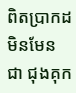ពិតប្រាកដមិនមែនជា ជុងគុក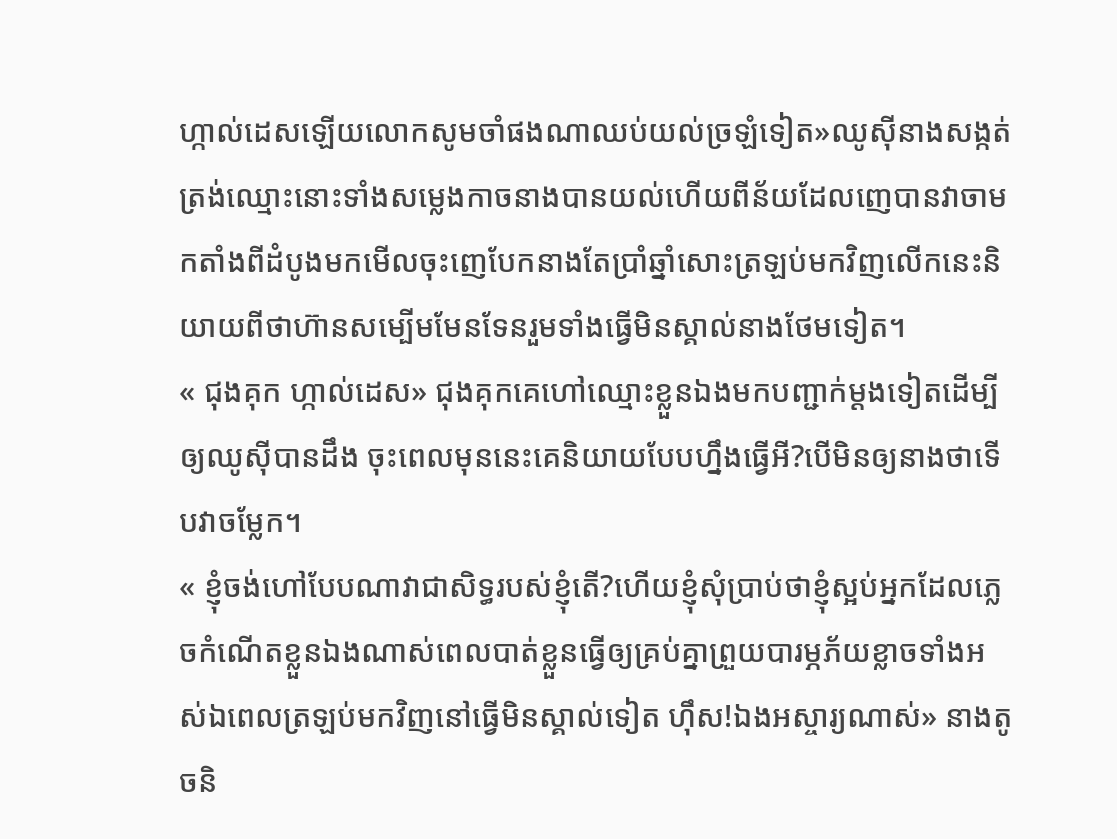ហ្កាល់ដេសឡើយលោកសូមចាំផងណាឈប់យល់ច្រឡំទៀត»ឈូស៊ីនាងសង្កត់ត្រង់ឈ្មោះនោះទាំងសម្លេងកាចនាងបានយល់ហើយពីន័យដែលញេបានវាចាមកតាំងពីដំបូងមកមើលចុះញេបែកនាងតែប្រាំឆ្នាំសោះត្រឡប់មកវិញលើកនេះនិយាយពីថាហ៊ានសម្បើមមែនទែនរួមទាំងធ្វើមិនស្គាល់នាងថែមទៀត។
« ជុងគុក ហ្កាល់ដេស» ជុងគុកគេហៅឈ្មោះខ្លួនឯងមកបញ្ជាក់ម្ដងទៀតដើម្បីឲ្យឈូស៊ីបានដឹង ចុះពេលមុននេះគេនិយាយបែបហ្នឹងធ្វើអី?បើមិនឲ្យនាងថាទើបវាចម្លែក។
« ខ្ញុំចង់ហៅបែបណាវាជាសិទ្ធរបស់ខ្ញុំតើ?ហើយខ្ញុំសុំប្រាប់ថាខ្ញុំស្អប់អ្នកដែលភ្លេចកំណើតខ្លួនឯងណាស់ពេលបាត់ខ្លួនធ្វើឲ្យគ្រប់គ្នាព្រួយបារម្ភភ័យខ្លាចទាំងអស់ឯពេលត្រឡប់មកវិញនៅធ្វើមិនស្គាល់ទៀត ហ៊ឹស!ឯងអស្ចារ្យណាស់» នាងតូចនិ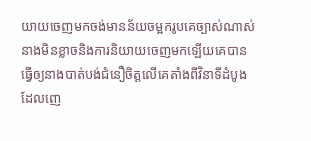យាយចេញមកចង់មានន័យចម្អករូបគេច្បាស់ណាស់នាងមិនខ្លាចនិងការនិយាយចេញមកឡើយគេបានធ្វើឲ្យនាងបាត់បង់ជំនឿចិត្តលើគេតាំងពីវិនាទីដំបូងដែលញេ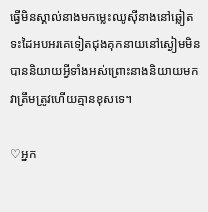ធ្វើមិនស្គាល់នាងមកម្លេះឈូស៊ីនាងនៅឆ្លៀតទះដៃអបអរគេទៀតជុងគុកនាយនៅស្ងៀមមិនបាននិយាយអ្វីទាំងអស់ព្រោះនាងនិយាយមកវាត្រឹមត្រូវហើយគ្មានខុសទេ។

♡អ្នក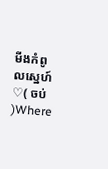មីងកំពូលស្នេហ៍♡( ចប់ )Where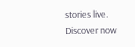stories live. Discover now